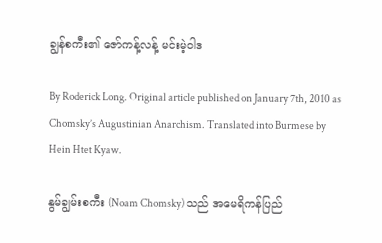ချွန်စကီး၏ ဇော်ကန့်လန့် မင်းမဲ့ဝါဒ

By Roderick Long. Original article published on January 7th, 2010 as Chomsky’s Augustinian Anarchism. Translated into Burmese by Hein Htet Kyaw.

နွမ်ချွမ်းစကီး (Noam Chomsky) သည် အမေရိကန်ပြည်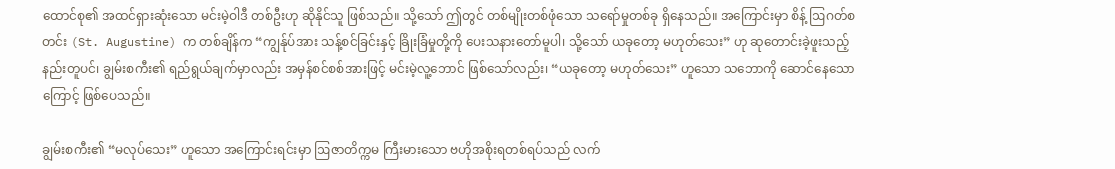ထောင်စု၏ အထင်ရှားဆုံးသော မင်းမဲ့ဝါဒီ တစ်ဦးဟု ဆိုနိုင်သူ ဖြစ်သည်။ သို့သော် ဤတွင် တစ်မျိုးတစ်ဖုံသော သရော်မှုတစ်ခု ရှိနေသည်။ အကြောင်းမှာ စိန့် ဩဂတ်စတင်း (St. Augustine) က တစ်ချိန်က “ကျွန်ုပ်အား သန့်စင်ခြင်းနှင့် ခြိုးခြံမှုတို့ကို ပေးသနားတော်မူပါ၊ သို့သော် ယခုတော့ မဟုတ်သေး” ဟု ဆုတောင်းခဲ့ဖူးသည့်နည်းတူပင်၊ ချွမ်းစကီး၏ ရည်ရွယ်ချက်မှာလည်း အမှန်စင်စစ်အားဖြင့် မင်းမဲ့လူ့ဘောင် ဖြစ်သော်လည်း၊ “ယခုတော့ မဟုတ်သေး” ဟူသော သဘောကို ဆောင်နေသောကြောင့် ဖြစ်ပေသည်။

ချွမ်းစကီး၏ “မလုပ်သေး” ဟူသော အကြောင်းရင်းမှာ ဩဇာတိက္ကမ ကြီးမားသော ဗဟိုအစိုးရတစ်ရပ်သည် လက်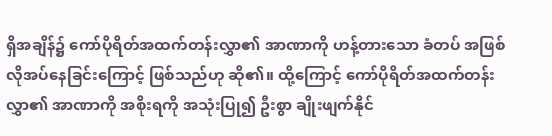ရှိအချိန်၌ ကော်ပိုရိတ်အထက်တန်းလွှာ၏ အာဏာကို ဟန့်တားသော ခံတပ် အဖြစ် လိုအပ်နေခြင်းကြောင့် ဖြစ်သည်ဟု ဆို၏။ ထို့ကြောင့် ကော်ပိုရိတ်အထက်တန်းလွှာ၏ အာဏာကို အစိုးရကို အသုံးပြု၍ ဦးစွာ ချိုးဖျက်နိုင်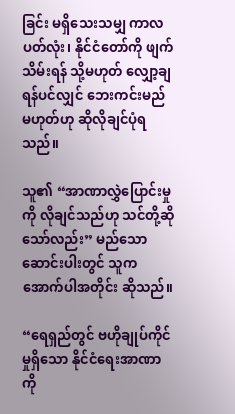ခြင်း မရှိသေးသမျှ ကာလပတ်လုံး၊ နိုင်ငံတော်ကို ဖျက်သိမ်းရန် သို့မဟုတ် လျှော့ချရန်ပင်လျှင် ဘေးကင်းမည် မဟုတ်ဟု ဆိုလိုချင်ပုံရသည်။

သူ၏ “အာဏာလွှဲပြောင်းမှုကို လိုချင်သည်ဟု သင်တို့ဆိုသော်လည်း” မည်သော ဆောင်းပါးတွင် သူက အောက်ပါအတိုင်း ဆိုသည်။

“ရေရှည်တွင် ဗဟိုချုပ်ကိုင်မှုရှိသော နိုင်ငံရေးအာဏာကို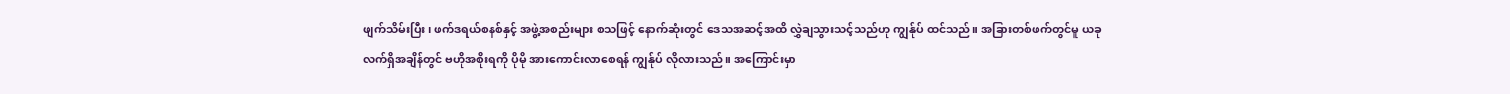ဖျက်သိမ်းပြီး၊ ဖက်ဒရယ်စနစ်နှင့် အဖွဲ့အစည်းများ စသဖြင့် နောက်ဆုံးတွင် ဒေသအဆင့်အထိ လွှဲချသွားသင့်သည်ဟု ကျွန်ုပ် ထင်သည်။ အခြားတစ်ဖက်တွင်မူ ယခုလက်ရှိအချိန်တွင် ဗဟိုအစိုးရကို ပိုမို အားကောင်းလာစေရန် ကျွန်ုပ် လိုလားသည်။ အကြောင်းမှာ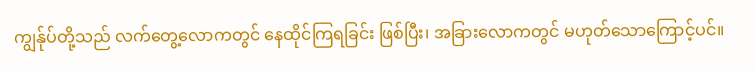ကျွန်ုပ်တို့သည် လက်တွေ့လောကတွင် နေထိုင်ကြရခြင်း ဖြစ်ပြီး၊ အခြားလောကတွင် မဟုတ်သောကြောင့်ပင်။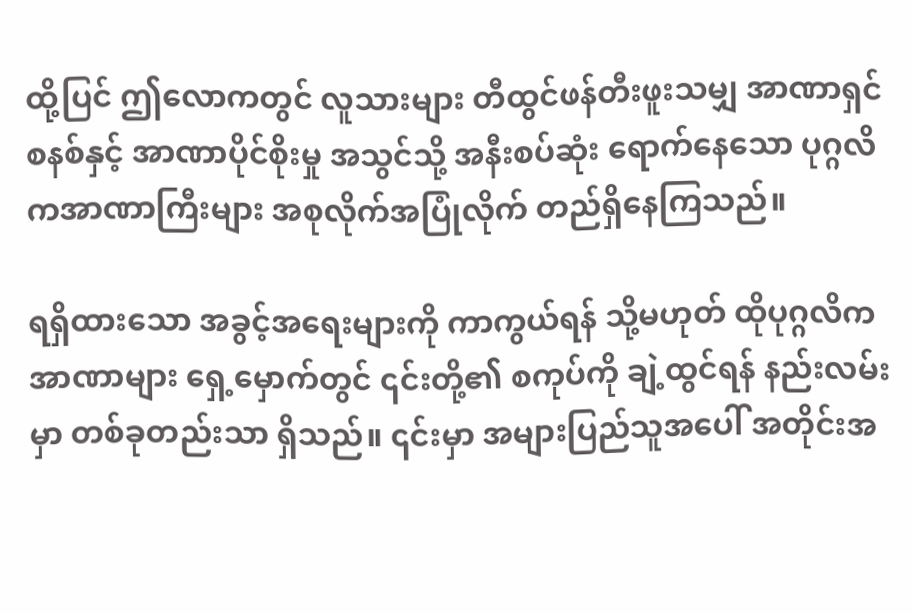ထို့ပြင် ဤလောကတွင် လူသားများ တီထွင်ဖန်တီးဖူးသမျှ အာဏာရှင်စနစ်နှင့် အာဏာပိုင်စိုးမှု အသွင်သို့ အနီးစပ်ဆုံး ရောက်နေသော ပုဂ္ဂလိကအာဏာကြီးများ အစုလိုက်အပြုံလိုက် တည်ရှိနေကြသည်။

ရရှိထားသော အခွင့်အရေးများကို ကာကွယ်ရန် သို့မဟုတ် ထိုပုဂ္ဂလိက အာဏာများ ရှေ့မှောက်တွင် ၎င်းတို့၏ စကုပ်ကို ချဲ့ထွင်ရန် နည်းလမ်းမှာ တစ်ခုတည်းသာ ရှိသည်။ ၎င်းမှာ အများပြည်သူအပေါ် အတိုင်းအ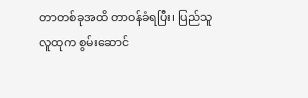တာတစ်ခုအထိ တာဝန်ခံရပြီး၊ ပြည်သူလူထုက စွမ်းဆောင်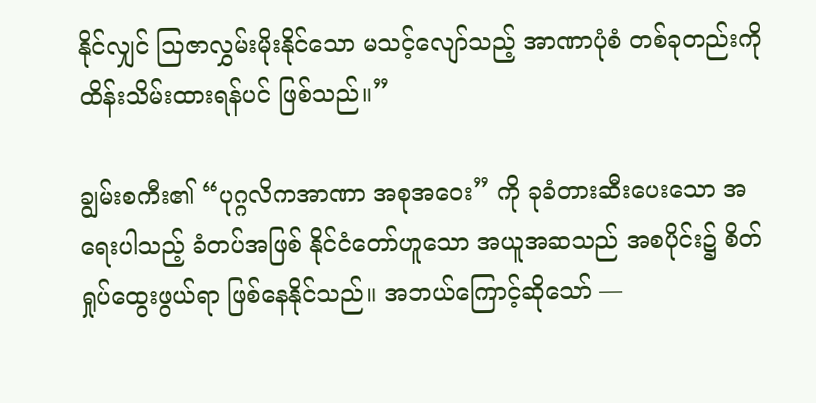နိုင်လျှင် သြဇာလွှမ်းမိုးနိုင်သော မသင့်လျော်သည့် အာဏာပုံစံ တစ်ခုတည်းကို ထိန်းသိမ်းထားရန်ပင် ဖြစ်သည်။”

ချွမ်းစကီး၏ “ပုဂ္ဂလိကအာဏာ အစုအဝေး” ကို ခုခံတားဆီးပေးသော အရေးပါသည့် ခံတပ်အဖြစ် နိုင်ငံတော်ဟူသော အယူအဆသည် အစပိုင်း၌ စိတ်ရှုပ်ထွေးဖွယ်ရာ ဖြစ်နေနိုင်သည်။ အဘယ်ကြောင့်ဆိုသော် —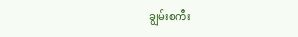ချွမ်းစကီး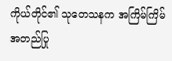ကိုယ်တိုင်၏ သုတေသနက အကြိမ်ကြိမ် အတည်ပြု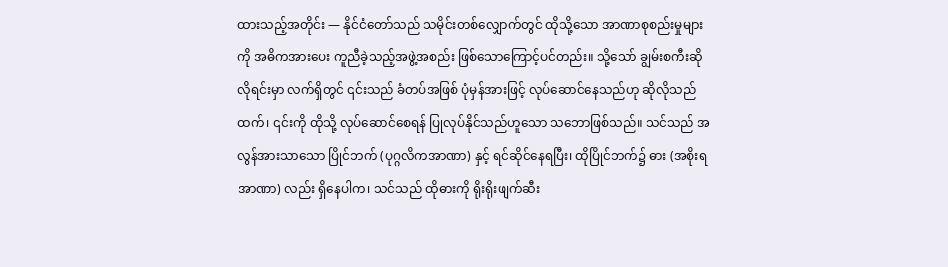ထားသည့်အတိုင်း — နိုင်ငံတော်သည် သမိုင်းတစ်လျှောက်တွင် ထိုသို့သော အာဏာစုစည်းမှုများကို အဓိကအားပေး ကူညီခဲ့သည့်အဖွဲ့အစည်း ဖြစ်သောကြောင့်ပင်တည်း။ သို့သော် ချွမ်းစကီးဆိုလိုရင်းမှာ လက်ရှိတွင် ၎င်းသည် ခံတပ်အဖြစ် ပုံမှန်အားဖြင့် လုပ်ဆောင်နေသည်ဟု ဆိုလိုသည်ထက်၊ ၎င်းကို ထိုသို့ လုပ်ဆောင်စေရန် ပြုလုပ်နိုင်သည်ဟူသော သဘောဖြစ်သည်။ သင်သည် အလွန်အားသာသော ပြိုင်ဘက် (ပုဂ္ဂလိကအာဏာ) နှင့် ရင်ဆိုင်နေရပြီး၊ ထိုပြိုင်ဘက်၌ ဓား (အစိုးရအာဏာ) လည်း ရှိနေပါက၊ သင်သည် ထိုဓားကို ရိုးရိုးဖျက်ဆီး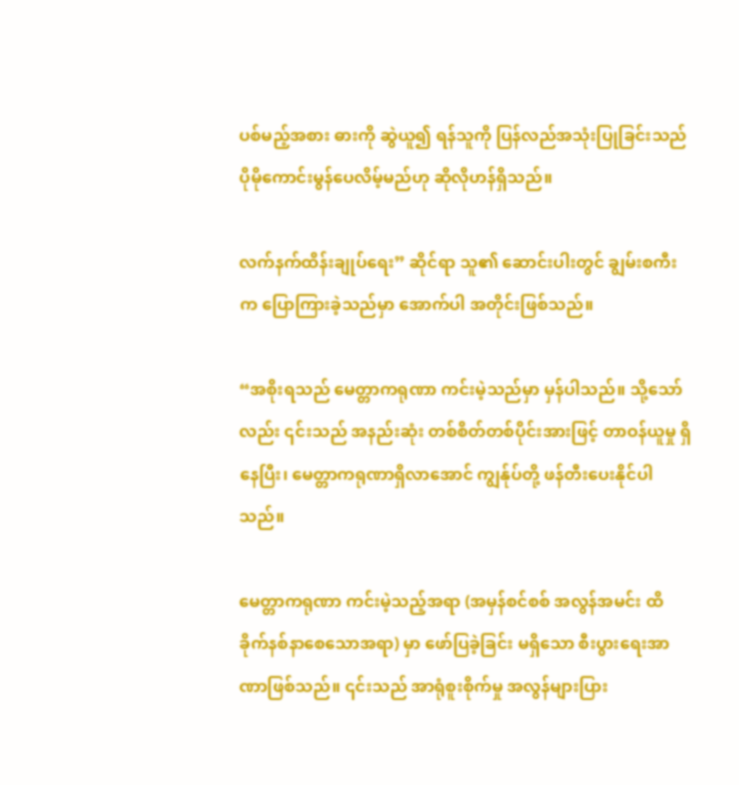ပစ်မည့်အစား ဓားကို ဆွဲယူ၍ ရန်သူကို ပြန်လည်အသုံးပြုခြင်းသည် ပိုမိုကောင်းမွန်ပေလိမ့်မည်ဟု ဆိုလိုဟန်ရှိသည်။

လက်နက်ထိန်းချုပ်ရေး” ဆိုင်ရာ သူ၏ ဆောင်းပါးတွင် ချွမ်းစကီးက ပြောကြားခဲ့သည်မှာ အောက်ပါ အတိုင်းဖြစ်သည်။

“အစိုးရသည် မေတ္တာကရုဏာ ကင်းမဲ့သည်မှာ မှန်ပါသည်။ သို့သော်လည်း ၎င်းသည် အနည်းဆုံး တစ်စိတ်တစ်ပိုင်းအားဖြင့် တာဝန်ယူမှု ရှိနေပြီး၊ မေတ္တာကရုဏာရှိလာအောင် ကျွန်ုပ်တို့ ဖန်တီးပေးနိုင်ပါသည်။

မေတ္တာကရုဏာ ကင်းမဲ့သည့်အရာ (အမှန်စင်စစ် အလွန်အမင်း ထိခိုက်နစ်နာစေသောအရာ) မှာ ဖော်ပြခဲ့ခြင်း မရှိသော စီးပွားရေးအာဏာဖြစ်သည်။ ၎င်းသည် အာရုံစူးစိုက်မှု အလွန်များပြား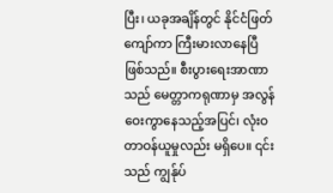ပြီး၊ ယခုအချိန်တွင် နိုင်ငံဖြတ်ကျော်ကာ ကြီးမားလာနေပြီ ဖြစ်သည်။ စီးပွားရေးအာဏာသည် မေတ္တာကရုဏာမှ အလွန်ဝေးကွာနေသည့်အပြင်၊ လုံးဝတာဝန်ယူမှုလည်း မရှိပေ။ ၎င်းသည် ကျွန်ုပ်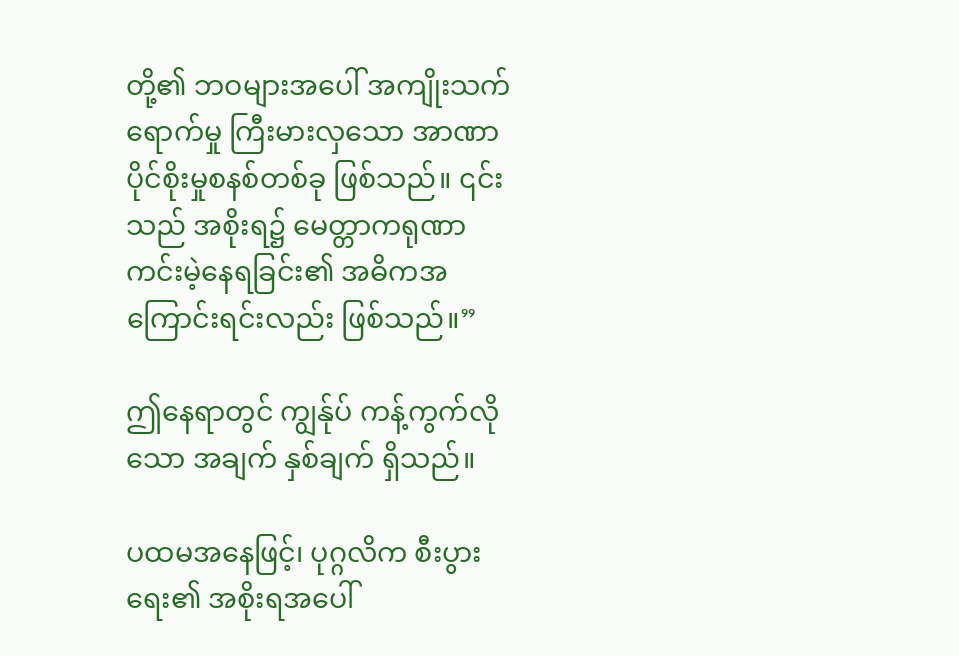တို့၏ ဘဝများအပေါ် အကျိုးသက်ရောက်မှု ကြီးမားလှသော အာဏာပိုင်စိုးမှုစနစ်တစ်ခု ဖြစ်သည်။ ၎င်းသည် အစိုးရ၌ မေတ္တာကရုဏာ ကင်းမဲ့နေရခြင်း၏ အဓိကအကြောင်းရင်းလည်း ဖြစ်သည်။”

ဤနေရာတွင် ကျွန်ုပ် ကန့်ကွက်လိုသော အချက် နှစ်ချက် ရှိသည်။

ပထမအနေဖြင့်၊ ပုဂ္ဂလိက စီးပွားရေး၏ အစိုးရအပေါ်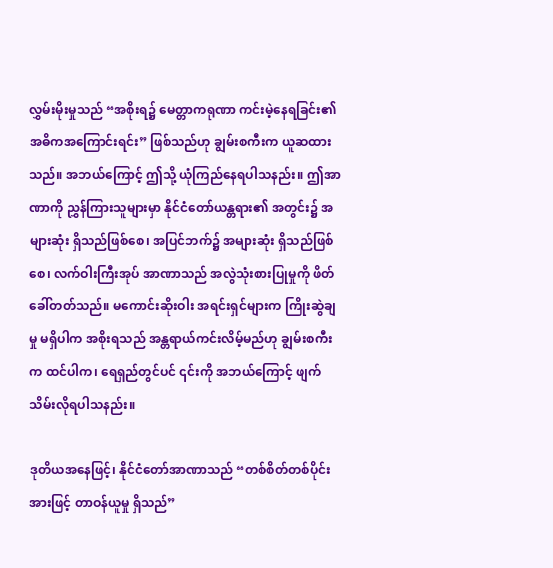လွှမ်းမိုးမှုသည် “အစိုးရ၌ မေတ္တာကရုဏာ ကင်းမဲ့နေရခြင်း၏ အဓိကအကြောင်းရင်း” ဖြစ်သည်ဟု ချွမ်းစကီးက ယူဆထားသည်။ အဘယ်ကြောင့် ဤသို့ ယုံကြည်နေရပါသနည်း။ ဤအာဏာကို ညွှန်ကြားသူများမှာ နိုင်ငံတော်ယန္တရား၏ အတွင်း၌ အများဆုံး ရှိသည်ဖြစ်စေ၊ အပြင်ဘက်၌ အများဆုံး ရှိသည်ဖြစ်စေ၊ လက်ဝါးကြီးအုပ် အာဏာသည် အလွဲသုံးစားပြုမှုကို ဖိတ်ခေါ်တတ်သည်။ မကောင်းဆိုးဝါး အရင်းရှင်များက ကြိုးဆွဲချမှု မရှိပါက အစိုးရသည် အန္တရာယ်ကင်းလိမ့်မည်ဟု ချွမ်းစကီးက ထင်ပါက၊ ရေရှည်တွင်ပင် ၎င်းကို အဘယ်ကြောင့် ဖျက်သိမ်းလိုရပါသနည်း။

ဒုတိယအနေဖြင့်၊ နိုင်ငံတော်အာဏာသည် “တစ်စိတ်တစ်ပိုင်းအားဖြင့် တာဝန်ယူမှု ရှိသည်”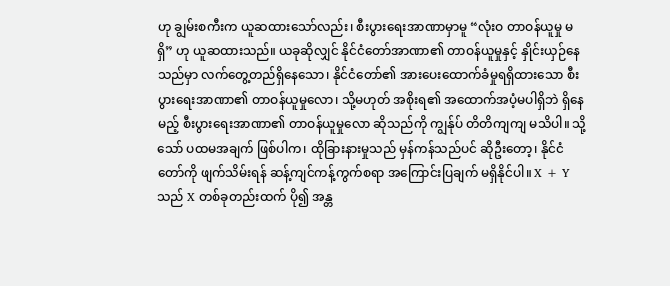ဟု ချွမ်းစကီးက ယူဆထားသော်လည်း၊ စီးပွားရေးအာဏာမှာမူ “လုံးဝ တာဝန်ယူမှု မရှိ” ဟု ယူဆထားသည်။ ယခုဆိုလျှင် နိုင်ငံတော်အာဏာ၏ တာဝန်ယူမှုနှင့် နှိုင်းယှဉ်နေသည်မှာ လက်တွေ့တည်ရှိနေသော၊ နိုင်ငံတော်၏ အားပေးထောက်ခံမှုရရှိထားသော စီးပွားရေးအာဏာ၏ တာဝန်ယူမှုလော၊ သို့မဟုတ် အစိုးရ၏ အထောက်အပံ့မပါရှိဘဲ ရှိနေမည့် စီးပွားရေးအာဏာ၏ တာဝန်ယူမှုလော ဆိုသည်ကို ကျွန်ုပ် တိတိကျကျ မသိပါ။ သို့သော် ပထမအချက် ဖြစ်ပါက၊ ထိုခြားနားမှုသည် မှန်ကန်သည်ပင် ဆိုဦးတော့၊ နိုင်ငံတော်ကို ဖျက်သိမ်းရန် ဆန့်ကျင်ကန့်ကွက်စရာ အကြောင်းပြချက် မရှိနိုင်ပါ။ X + Y သည် X တစ်ခုတည်းထက် ပို၍ အန္တ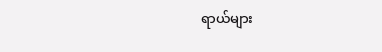ရာယ်များ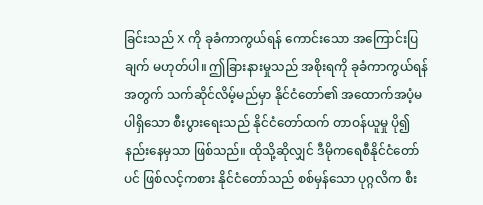ခြင်းသည် X ကို ခုခံကာကွယ်ရန် ကောင်းသော အကြောင်းပြချက် မဟုတ်ပါ။ ဤခြားနားမှုသည် အစိုးရကို ခုခံကာကွယ်ရန်အတွက် သက်ဆိုင်လိမ့်မည်မှာ နိုင်ငံတော်၏ အထောက်အပံ့မပါရှိသော စီးပွားရေးသည် နိုင်ငံတော်ထက် တာဝန်ယူမှု ပို၍ နည်းနေမှသာ ဖြစ်သည်။ ထိုသို့ဆိုလျှင် ဒီမိုကရေစီနိုင်ငံတော်ပင် ဖြစ်လင့်ကစား နိုင်ငံတော်သည် စစ်မှန်သော ပုဂ္ဂလိက စီး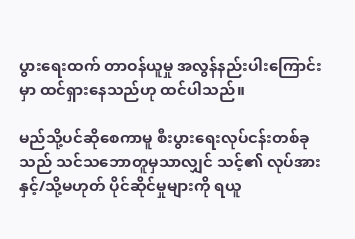ပွားရေးထက် တာဝန်ယူမှု အလွန်နည်းပါးကြောင်းမှာ ထင်ရှားနေသည်ဟု ထင်ပါသည်။

မည်သို့ပင်ဆိုစေကာမူ စီးပွားရေးလုပ်ငန်းတစ်ခုသည် သင်သဘောတူမှသာလျှင် သင့်၏ လုပ်အားနှင့်/သို့မဟုတ် ပိုင်ဆိုင်မှုများကို ရယူ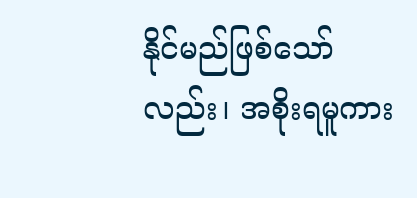နိုင်မည်ဖြစ်သော်လည်း၊ အစိုးရမူကား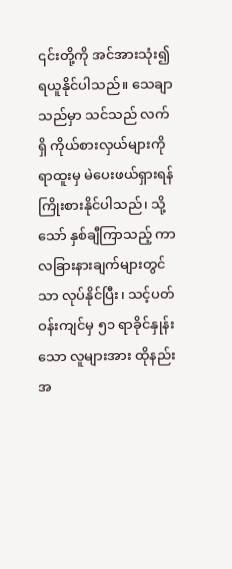၎င်းတို့ကို အင်အားသုံး၍ ရယူနိုင်ပါသည်။ သေချာသည်မှာ သင်သည် လက်ရှိ ကိုယ်စားလှယ်များကို ရာထူးမှ မဲပေးဖယ်ရှားရန် ကြိုးစားနိုင်ပါသည်၊ သို့သော် နှစ်ချီကြာသည့် ကာလခြားနားချက်များတွင်သာ လုပ်နိုင်ပြီး၊ သင့်ပတ်ဝန်းကျင်မှ ၅၁ ရာခိုင်နှုန်းသော လူများအား ထိုနည်းအ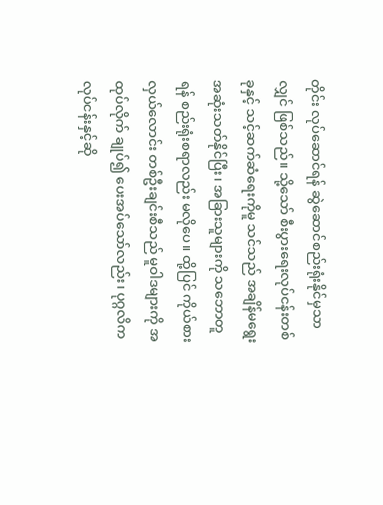တိုင်း လုပ်ဆောင်ရန် ဆွဲဆောင်စည်းရုံးနိုင်မှသာလျှင် ဖြစ်သည်။ သို့သော် စီးပွားရေးလုပ်ငန်းတစ်ခုနှင့် သင့်ဆက်ဆံရေးကိုမူ သင်သည် အချိန်မရွေး အဆုံးသတ်နိုင်ပြီး၊ အခြားသူများကို သဘောတူရန် စည်းရုံးစရာလည်း မလိုပေ။ ထို့ပြင် ကိုယ်စားလှယ်လောင်း တစ်ဦးချင်းစီသည် မူဝါဒများကို အထုပ်လိုက် ချုပ်၍ ပေးအပ်သော်လည်း၊ ပုဂ္ဂလိကလုပ်ငန်းနှင့်ဆို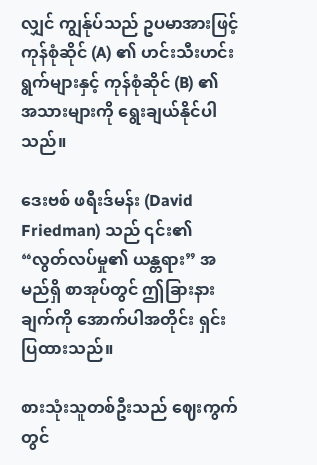လျှင် ကျွန်ုပ်သည် ဥပမာအားဖြင့် ကုန်စုံဆိုင် (A) ၏ ဟင်းသီးဟင်းရွက်များနှင့် ကုန်စုံဆိုင် (B) ၏ အသားများကို ရွေးချယ်နိုင်ပါသည်။

ဒေးဗစ် ဖရီးဒ်မန်း (David Friedman) သည် ၎င်း၏ “လွတ်လပ်မှု၏ ယန္တရား” အမည်ရှိ စာအုပ်တွင် ဤခြားနားချက်ကို အောက်ပါအတိုင်း ရှင်းပြထားသည်။

စားသုံးသူတစ်ဦးသည် ဈေးကွက်တွင်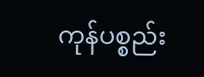ကုန်ပစ္စည်း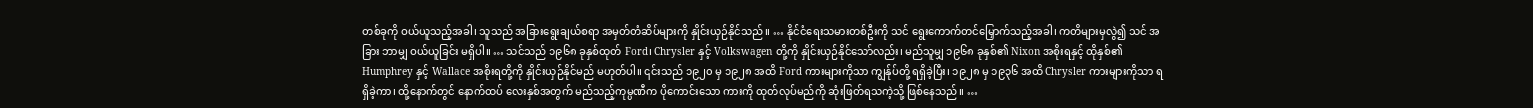တစ်ခုကို ဝယ်ယူသည့်အခါ၊ သူသည် အခြားရွေးချယ်စရာ အမှတ်တံဆိပ်များကို နှိုင်းယှဉ်နိုင်သည်။ … နိုင်ငံရေးသမားတစ်ဦးကို သင် ရွေးကောက်တင်မြှောက်သည့်အခါ၊ ကတိများမှလွဲ၍ သင် အခြား ဘာမျှ ဝယ်ယူခြင်း မရှိပါ။ … သင်သည် ၁၉၆၈ ခုနှစ်ထုတ် Ford၊ Chrysler နှင့် Volkswagen တို့ကို နှိုင်းယှဉ်နိုင်သော်လည်း၊ မည်သူမျှ ၁၉၆၈ ခုနှစ်၏ Nixon အစိုးရနှင့် ထိုနှစ်၏ Humphrey နှင့် Wallace အစိုးရတို့ကို နှိုင်းယှဉ်နိုင်မည် မဟုတ်ပါ။ ၎င်းသည် ၁၉၂၀ မှ ၁၉၂၈ အထိ Ford ကားများကိုသာ ကျွန်ုပ်တို့ ရရှိခဲ့ပြီး၊ ၁၉၂၈ မှ ၁၉၃၆ အထိ Chrysler ကားများကိုသာ ရရှိခဲ့ကာ၊ ထို့နောက်တွင် နောက်ထပ် လေးနှစ်အတွက် မည်သည့်ကုမ္ပဏီက ပိုကောင်းသော ကားကို ထုတ်လုပ်မည်ကို ဆုံးဖြတ်ရသကဲ့သို့ ဖြစ်နေသည်။ …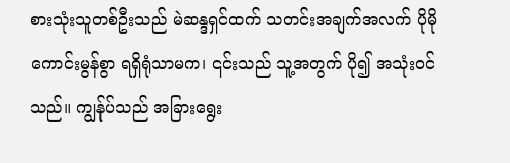စားသုံးသူတစ်ဦးသည် မဲဆန္ဒရှင်ထက် သတင်းအချက်အလက် ပိုမိုကောင်းမွန်စွာ ရရှိရုံသာမက၊ ၎င်းသည် သူ့အတွက် ပို၍ အသုံးဝင်သည်။ ကျွန်ုပ်သည် အခြားရွေး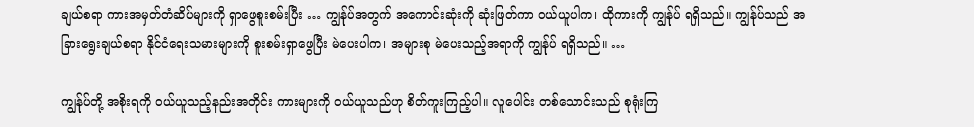ချယ်စရာ ကားအမှတ်တံဆိပ်များကို ရှာဖွေစူးစမ်းပြီး … ကျွန်ုပ်အတွက် အကောင်းဆုံးကို ဆုံးဖြတ်ကာ ဝယ်ယူပါက၊ ထိုကားကို ကျွန်ုပ် ရရှိသည်။ ကျွန်ုပ်သည် အခြားရွေးချယ်စရာ နိုင်ငံရေးသမားများကို စူးစမ်းရှာဖွေပြီး မဲပေးပါက၊ အများစု မဲပေးသည့်အရာကို ကျွန်ုပ် ရရှိသည်။ …

ကျွန်ုပ်တို့ အစိုးရကို ဝယ်ယူသည့်နည်းအတိုင်း ကားများကို ဝယ်ယူသည်ဟု စိတ်ကူးကြည့်ပါ။ လူပေါင်း တစ်သောင်းသည် စုရုံးကြ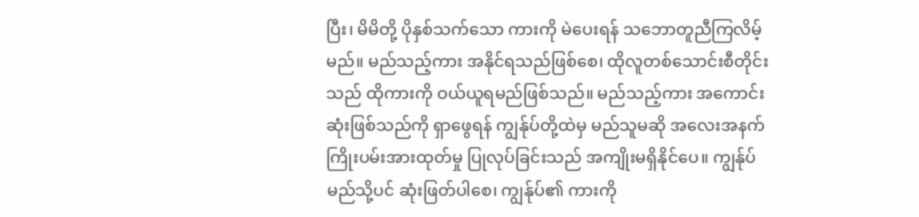ပြီး၊ မိမိတို့ ပိုနှစ်သက်သော ကားကို မဲပေးရန် သဘောတူညီကြလိမ့်မည်။ မည်သည့်ကား အနိုင်ရသည်ဖြစ်စေ၊ ထိုလူတစ်သောင်းစီတိုင်းသည် ထိုကားကို ဝယ်ယူရမည်ဖြစ်သည်။ မည်သည့်ကား အကောင်းဆုံးဖြစ်သည်ကို ရှာဖွေရန် ကျွန်ုပ်တို့ထဲမှ မည်သူမဆို အလေးအနက် ကြိုးပမ်းအားထုတ်မှု ပြုလုပ်ခြင်းသည် အကျိုးမရှိနိုင်ပေ။ ကျွန်ုပ် မည်သို့ပင် ဆုံးဖြတ်ပါစေ၊ ကျွန်ုပ်၏ ကားကို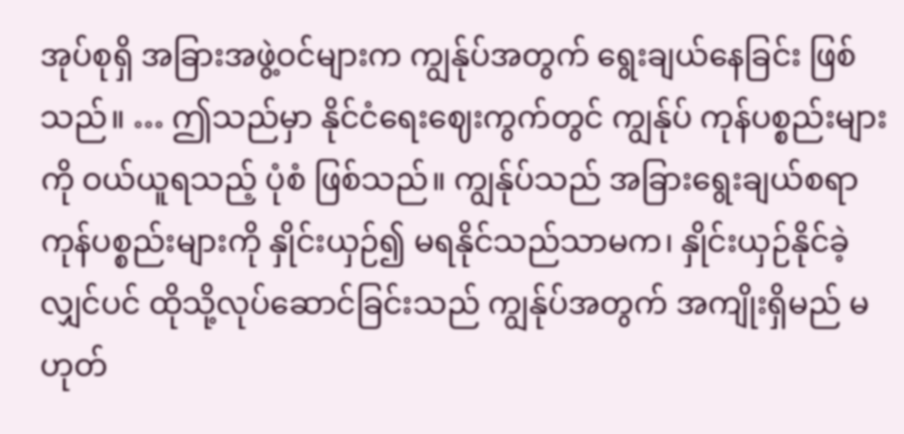အုပ်စုရှိ အခြားအဖွဲ့ဝင်များက ကျွန်ုပ်အတွက် ရွေးချယ်နေခြင်း ဖြစ်သည်။ … ဤသည်မှာ နိုင်ငံရေးဈေးကွက်တွင် ကျွန်ုပ် ကုန်ပစ္စည်းများကို ဝယ်ယူရသည့် ပုံစံ ဖြစ်သည်။ ကျွန်ုပ်သည် အခြားရွေးချယ်စရာ ကုန်ပစ္စည်းများကို နှိုင်းယှဉ်၍ မရနိုင်သည်သာမက၊ နှိုင်းယှဉ်နိုင်ခဲ့လျှင်ပင် ထိုသို့လုပ်ဆောင်ခြင်းသည် ကျွန်ုပ်အတွက် အကျိုးရှိမည် မဟုတ်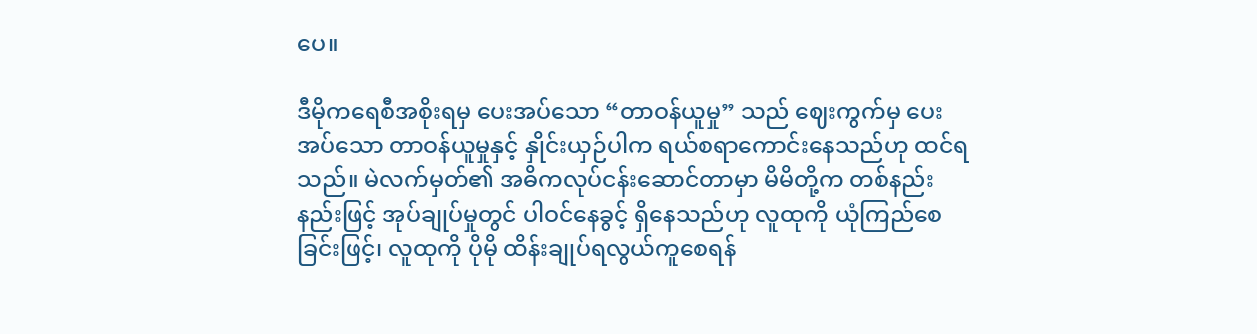ပေ။

ဒီမိုကရေစီအစိုးရမှ ပေးအပ်သော “တာဝန်ယူမှု” သည် ဈေးကွက်မှ ပေးအပ်သော တာဝန်ယူမှုနှင့် နှိုင်းယှဉ်ပါက ရယ်စရာကောင်းနေသည်ဟု ထင်ရသည်။ မဲလက်မှတ်၏ အဓိကလုပ်ငန်းဆောင်တာမှာ မိမိတို့က တစ်နည်းနည်းဖြင့် အုပ်ချုပ်မှုတွင် ပါဝင်နေခွင့် ရှိနေသည်ဟု လူထုကို ယုံကြည်စေခြင်းဖြင့်၊ လူထုကို ပိုမို ထိန်းချုပ်ရလွယ်ကူစေရန်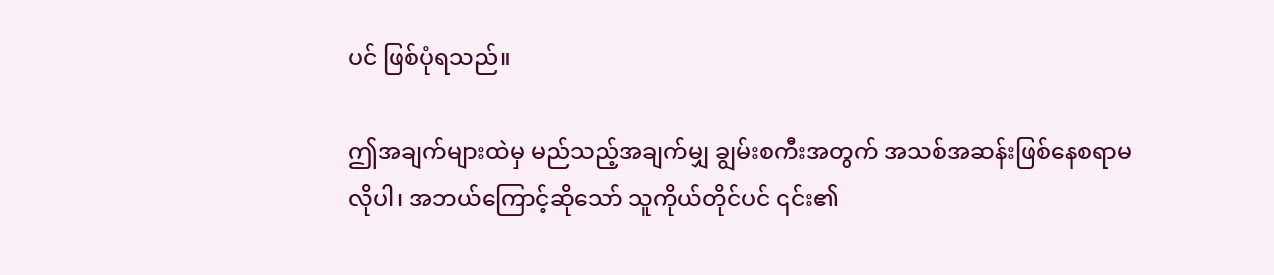ပင် ဖြစ်ပုံရသည်။

ဤအချက်များထဲမှ မည်သည့်အချက်မျှ ချွမ်းစကီးအတွက် အသစ်အဆန်းဖြစ်နေစရာမလိုပါ၊ အဘယ်ကြောင့်ဆိုသော် သူကိုယ်တိုင်ပင် ၎င်း၏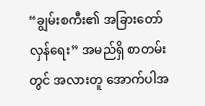“ချွမ်းစကီး၏ အခြားတော်လှန်ရေး” အမည်ရှိ စာတမ်းတွင် အလားတူ အောက်ပါအ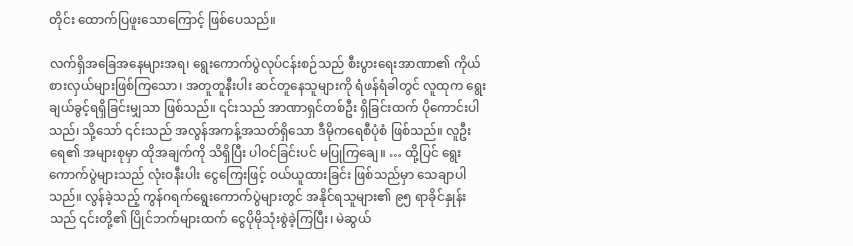တိုင်း ထောက်ပြဖူးသောကြောင့် ဖြစ်ပေသည်။

လက်ရှိအခြေအနေများအရ၊ ရွေးကောက်ပွဲလုပ်ငန်းစဉ်သည် စီးပွားရေးအာဏာ၏ ကိုယ်စားလှယ်များဖြစ်ကြသော၊ အတူတူနီးပါး ဆင်တူနေသူများကို ရံဖန်ရံခါတွင် လူထုက ရွေးချယ်ခွင့်ရရှိခြင်းမျှသာ ဖြစ်သည်။ ၎င်းသည် အာဏာရှင်တစ်ဦး ရှိခြင်းထက် ပိုကောင်းပါသည်၊ သို့သော် ၎င်းသည် အလွန်အကန့်အသတ်ရှိသော ဒီမိုကရေစီပုံစံ ဖြစ်သည်။ လူဦးရေ၏ အများစုမှာ ထိုအချက်ကို သိရှိပြီး ပါဝင်ခြင်းပင် မပြုကြချေ။ … ထို့ပြင် ရွေးကောက်ပွဲများသည် လုံးဝနီးပါး ငွေကြေးဖြင့် ဝယ်ယူထားခြင်း ဖြစ်သည်မှာ သေချာပါသည်။ လွန်ခဲ့သည့် ကွန်ဂရက်ရွေးကောက်ပွဲများတွင် အနိုင်ရသူများ၏ ၉၅ ရာခိုင်နှုန်းသည် ၎င်းတို့၏ ပြိုင်ဘက်များထက် ငွေပိုမိုသုံးစွဲခဲ့ကြပြီး၊ မဲဆွယ်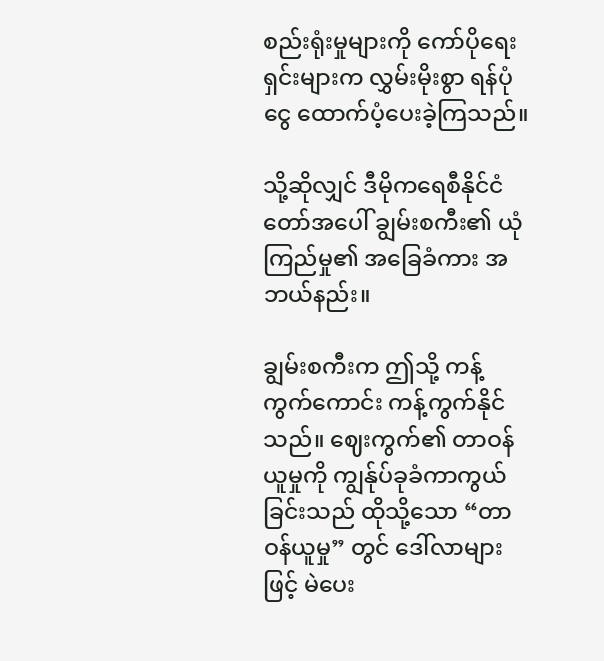စည်းရုံးမှုများကို ကော်ပိုရေးရှင်းများက လွှမ်းမိုးစွာ ရန်ပုံငွေ ထောက်ပံ့ပေးခဲ့ကြသည်။

သို့ဆိုလျှင် ဒီမိုကရေစီနိုင်ငံတော်အပေါ် ချွမ်းစကီး၏ ယုံကြည်မှု၏ အခြေခံကား အဘယ်နည်း။

ချွမ်းစကီးက ဤသို့ ကန့်ကွက်ကောင်း ကန့်ကွက်နိုင်သည်။ ဈေးကွက်၏ တာဝန်ယူမှုကို ကျွန်ုပ်ခုခံကာကွယ်ခြင်းသည် ထိုသို့သော “တာဝန်ယူမှု” တွင် ဒေါ်လာများဖြင့် မဲပေး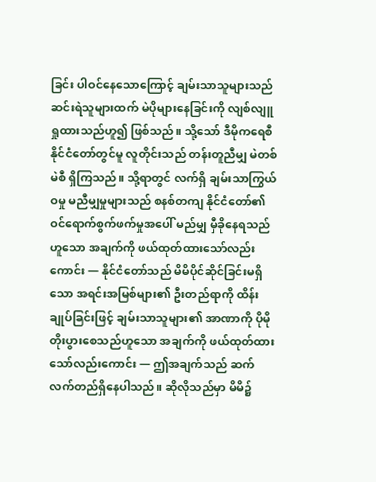ခြင်း ပါဝင်နေသောကြောင့် ချမ်းသာသူများသည် ဆင်းရဲသူများထက် မဲပိုများနေခြင်းကို လျစ်လျူရှုထားသည်ဟူ၍ ဖြစ်သည်။ သို့သော် ဒီမိုကရေစီနိုင်ငံတော်တွင်မူ လူတိုင်းသည် တန်းတူညီမျှ မဲတစ်မဲစီ ရှိကြသည်။ သို့ရာတွင် လက်ရှိ ချမ်းသာကြွယ်ဝမှု မညီမျှမှုများသည် စနစ်တကျ နိုင်ငံတော်၏ ဝင်ရောက်စွက်ဖက်မှုအပေါ် မည်မျှ မှီခိုနေရသည်ဟူသော အချက်ကို ဖယ်ထုတ်ထားသော်လည်းကောင်း — နိုင်ငံတော်သည် မိမိပိုင်ဆိုင်ခြင်းမရှိသော အရင်းအမြစ်များ၏ ဦးတည်ရာကို ထိန်းချုပ်ခြင်းဖြင့် ချမ်းသာသူများ၏ အာဏာကို ပိုမိုတိုးပွားစေသည်ဟူသော အချက်ကို ဖယ်ထုတ်ထားသော်လည်းကောင်း — ဤအချက်သည် ဆက်လက်တည်ရှိနေပါသည်။ ဆိုလိုသည်မှာ မိမိ၌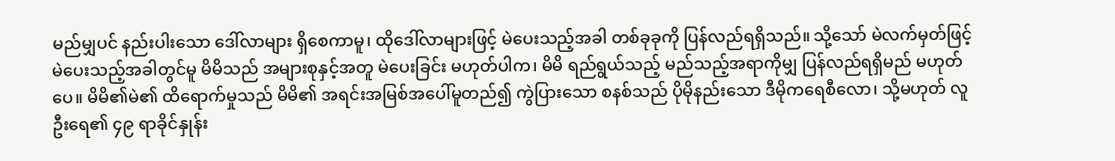မည်မျှပင် နည်းပါးသော ဒေါ်လာများ ရှိစေကာမူ၊ ထိုဒေါ်လာများဖြင့် မဲပေးသည့်အခါ တစ်ခုခုကို ပြန်လည်ရရှိသည်။ သို့သော် မဲလက်မှတ်ဖြင့် မဲပေးသည့်အခါတွင်မူ မိမိသည် အများစုနှင့်အတူ မဲပေးခြင်း မဟုတ်ပါက၊ မိမိ ရည်ရွယ်သည့် မည်သည့်အရာကိုမျှ ပြန်လည်ရရှိမည် မဟုတ်ပေ။ မိမိ၏မဲ၏ ထိရောက်မှုသည် မိမိ၏ အရင်းအမြစ်အပေါ်မူတည်၍ ကွဲပြားသော စနစ်သည် ပိုမိုနည်းသော ဒီမိုကရေစီလော၊ သို့မဟုတ် လူဦးရေ၏ ၄၉ ရာခိုင်နှုန်း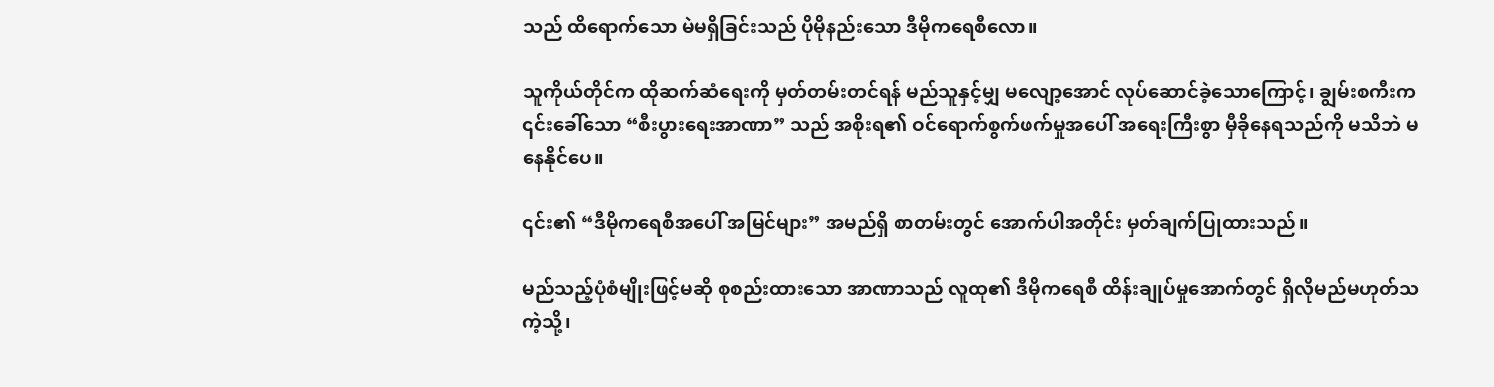သည် ထိရောက်သော မဲမရှိခြင်းသည် ပိုမိုနည်းသော ဒီမိုကရေစီလော။

သူကိုယ်တိုင်က ထိုဆက်ဆံရေးကို မှတ်တမ်းတင်ရန် မည်သူနှင့်မျှ မလျော့အောင် လုပ်ဆောင်ခဲ့သောကြောင့်၊ ချွမ်းစကီးက ၎င်းခေါ်သော “စီးပွားရေးအာဏာ” သည် အစိုးရ၏ ဝင်ရောက်စွက်ဖက်မှုအပေါ် အရေးကြီးစွာ မှီခိုနေရသည်ကို မသိဘဲ မနေနိုင်ပေ။

၎င်း၏ “ဒီမိုကရေစီအပေါ် အမြင်များ” အမည်ရှိ စာတမ်းတွင် အောက်ပါအတိုင်း မှတ်ချက်ပြုထားသည်။

မည်သည့်ပုံစံမျိုးဖြင့်မဆို စုစည်းထားသော အာဏာသည် လူထု၏ ဒီမိုကရေစီ ထိန်းချုပ်မှုအောက်တွင် ရှိလိုမည်မဟုတ်သကဲ့သို့၊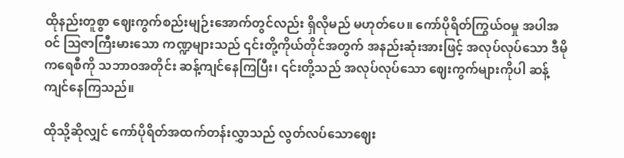ထိုနည်းတူစွာ ဈေးကွက်စည်းမျဉ်းအောက်တွင်လည်း ရှိလိုမည် မဟုတ်ပေ။ ကော်ပိုရိတ်ကြွယ်ဝမှု အပါအဝင် ဩဇာကြီးမားသော ကဏ္ဍများသည် ၎င်းတို့ကိုယ်တိုင်အတွက် အနည်းဆုံးအားဖြင့် အလုပ်လုပ်သော ဒီမိုကရေစီကို သဘာဝအတိုင်း ဆန့်ကျင်နေကြပြီး၊ ၎င်းတို့သည် အလုပ်လုပ်သော ဈေးကွက်များကိုပါ ဆန့်ကျင်နေကြသည်။

ထိုသို့ဆိုလျှင် ကော်ပိုရိတ်အထက်တန်းလွှာသည် လွတ်လပ်သောဈေး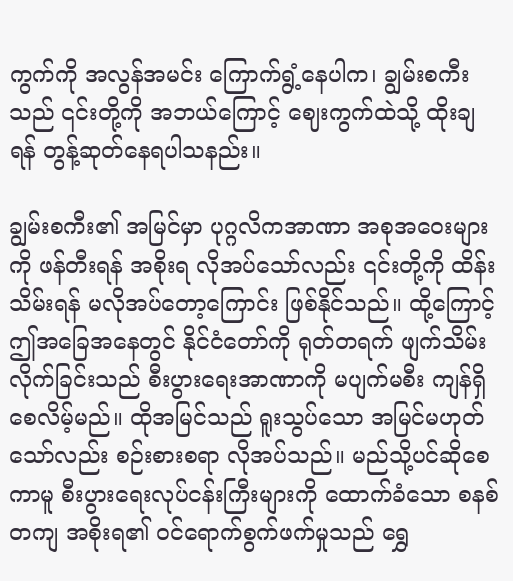ကွက်ကို အလွန်အမင်း ကြောက်ရွံ့နေပါက၊ ချွမ်းစကီးသည် ၎င်းတို့ကို အဘယ်ကြောင့် ဈေးကွက်ထဲသို့ ထိုးချရန် တွန့်ဆုတ်နေရပါသနည်း။

ချွမ်းစကီး၏ အမြင်မှာ ပုဂ္ဂလိကအာဏာ အစုအဝေးများကို ဖန်တီးရန် အစိုးရ လိုအပ်သော်လည်း ၎င်းတို့ကို ထိန်းသိမ်းရန် မလိုအပ်တော့ကြောင်း ဖြစ်နိုင်သည်။ ထို့ကြောင့် ဤအခြေအနေတွင် နိုင်ငံတော်ကို ရုတ်တရက် ဖျက်သိမ်းလိုက်ခြင်းသည် စီးပွားရေးအာဏာကို မပျက်မစီး ကျန်ရှိစေလိမ့်မည်။ ထိုအမြင်သည် ရူးသွပ်သော အမြင်မဟုတ်သော်လည်း စဉ်းစားစရာ လိုအပ်သည်။ မည်သို့ပင်ဆိုစေကာမူ စီးပွားရေးလုပ်ငန်းကြီးများကို ထောက်ခံသော စနစ်တကျ အစိုးရ၏ ဝင်ရောက်စွက်ဖက်မှုသည် ရွှေ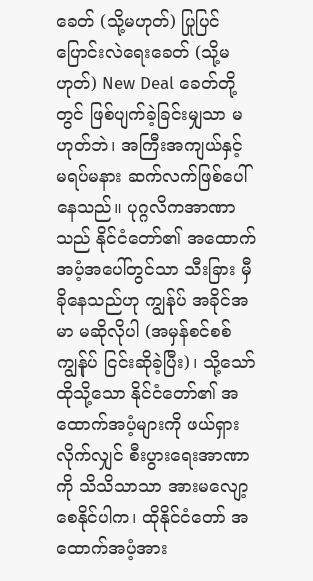ခေတ် (သို့မဟုတ်) ပြုပြင်ပြောင်းလဲရေးခေတ် (သို့မဟုတ်) New Deal ခေတ်တို့တွင် ဖြစ်ပျက်ခဲ့ခြင်းမျှသာ မဟုတ်ဘဲ၊ အကြီးအကျယ်နှင့် မရပ်မနား ဆက်လက်ဖြစ်ပေါ်နေသည်။ ပုဂ္ဂလိကအာဏာသည် နိုင်ငံတော်၏ အထောက်အပံ့အပေါ်တွင်သာ သီးခြား မှီခိုနေသည်ဟု ကျွန်ုပ် အခိုင်အမာ မဆိုလိုပါ (အမှန်စင်စစ် ကျွန်ုပ် ငြင်းဆိုခဲ့ပြီး)၊ သို့သော် ထိုသို့သော နိုင်ငံတော်၏ အထောက်အပံ့များကို ဖယ်ရှားလိုက်လျှင် စီးပွားရေးအာဏာကို သိသိသာသာ အားမလျော့စေနိုင်ပါက၊ ထိုနိုင်ငံတော် အထောက်အပံ့အား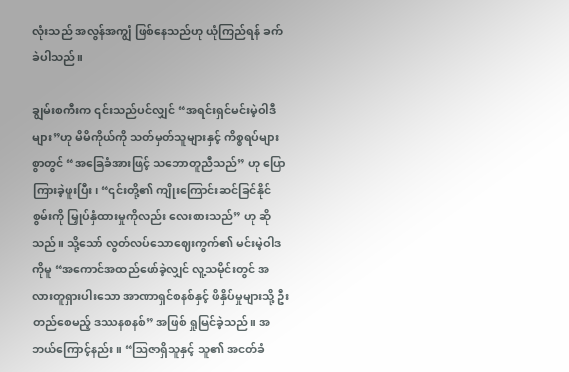လုံးသည် အလွန်အကျွံ ဖြစ်နေသည်ဟု ယုံကြည်ရန် ခက်ခဲပါသည်။

ချွမ်းစကီးက ၎င်းသည်ပင်လျှင် “အရင်းရှင်မင်းမဲ့ဝါဒီများ”ဟု မိမိကိုယ်ကို သတ်မှတ်သူများနှင့် ကိစ္စရပ်များစွာတွင် “အခြေခံအားဖြင့် သဘောတူညီသည်” ဟု ပြောကြားခဲ့ဖူးပြီး၊ “၎င်းတို့၏ ကျိုးကြောင်းဆင်ခြင်နိုင်စွမ်းကို မြှုပ်နှံထားမှုကိုလည်း လေးစားသည်” ဟု ဆိုသည်။ သို့သော် လွတ်လပ်သောဈေးကွက်၏ မင်းမဲ့ဝါဒကိုမူ “အကောင်အထည်ဖော်ခဲ့လျှင် လူ့သမိုင်းတွင် အလားတူရှားပါးသော အာဏာရှင်စနစ်နှင့် ဖိနှိပ်မှုများသို့ ဦးတည်စေမည့် ဒဿနစနစ်” အဖြစ် ရှုမြင်ခဲ့သည်။ အဘယ်ကြောင့်နည်း။ “ဩဇာရှိသူနှင့် သူ၏ အငတ်ခံ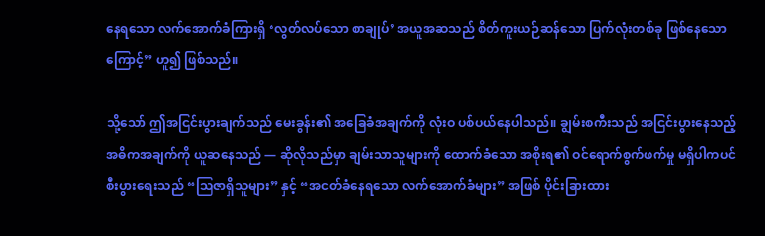နေရသော လက်အောက်ခံကြားရှိ ‘လွတ်လပ်သော စာချုပ်’ အယူအဆသည် စိတ်ကူးယဉ်ဆန်သော ပြက်လုံးတစ်ခု ဖြစ်နေသောကြောင့်” ဟူ၍ ဖြစ်သည်။

သို့သော် ဤအငြင်းပွားချက်သည် မေးခွန်း၏ အခြေခံအချက်ကို လုံးဝ ပစ်ပယ်နေပါသည်။ ချွမ်းစကီးသည် အငြင်းပွားနေသည့် အဓိကအချက်ကို ယူဆနေသည် — ဆိုလိုသည်မှာ ချမ်းသာသူများကို ထောက်ခံသော အစိုးရ၏ ဝင်ရောက်စွက်ဖက်မှု မရှိပါကပင် စီးပွားရေးသည် “ဩဇာရှိသူများ” နှင့် “အငတ်ခံနေရသော လက်အောက်ခံများ” အဖြစ် ပိုင်းခြားထား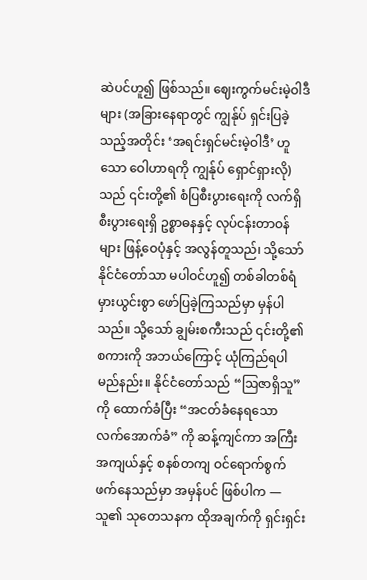ဆဲပင်ဟူ၍ ဖြစ်သည်။ ဈေးကွက်မင်းမဲ့ဝါဒီများ (အခြားနေရာတွင် ကျွန်ုပ် ရှင်းပြခဲ့သည့်အတိုင်း ‘အရင်းရှင်မင်းမဲ့ဝါဒီ’ ဟူသော ဝေါဟာရကို ကျွန်ုပ် ရှောင်ရှားလို) သည် ၎င်းတို့၏ စံပြစီးပွားရေးကို လက်ရှိ စီးပွားရေးရှိ ဥစ္စာဓနနှင့် လုပ်ငန်းတာဝန်များ ဖြန့်ဝေပုံနှင့် အလွန်တူသည်၊ သို့သော် နိုင်ငံတော်သာ မပါဝင်ဟူ၍ တစ်ခါတစ်ရံ မှားယွင်းစွာ ဖော်ပြခဲ့ကြသည်မှာ မှန်ပါသည်။ သို့သော် ချွမ်းစကီးသည် ၎င်းတို့၏ စကားကို အဘယ်ကြောင့် ယုံကြည်ရပါမည်နည်း။ နိုင်ငံတော်သည် “ဩဇာရှိသူ” ကို ထောက်ခံပြီး “အငတ်ခံနေရသော လက်အောက်ခံ” ကို ဆန့်ကျင်ကာ အကြီးအကျယ်နှင့် စနစ်တကျ ဝင်ရောက်စွက်ဖက်နေသည်မှာ အမှန်ပင် ဖြစ်ပါက — သူ၏ သုတေသနက ထိုအချက်ကို ရှင်းရှင်း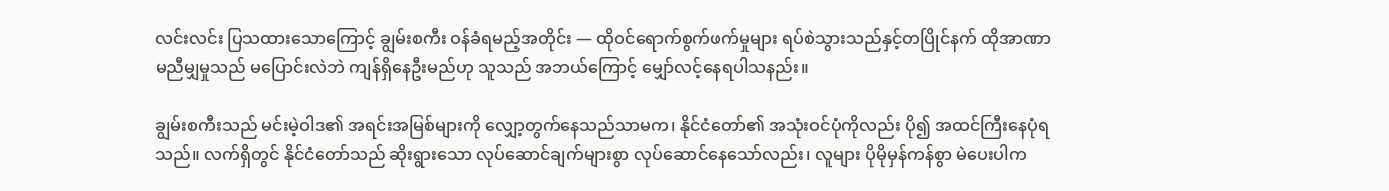လင်းလင်း ပြသထားသောကြောင့် ချွမ်းစကီး ဝန်ခံရမည့်အတိုင်း — ထိုဝင်ရောက်စွက်ဖက်မှုများ ရပ်စဲသွားသည်နှင့်တပြိုင်နက် ထိုအာဏာမညီမျှမှုသည် မပြောင်းလဲဘဲ ကျန်ရှိနေဦးမည်ဟု သူသည် အဘယ်ကြောင့် မျှော်လင့်နေရပါသနည်း။

ချွမ်းစကီးသည် မင်းမဲ့ဝါဒ၏ အရင်းအမြစ်များကို လျှော့တွက်နေသည်သာမက၊ နိုင်ငံတော်၏ အသုံးဝင်ပုံကိုလည်း ပို၍ အထင်ကြီးနေပုံရသည်။ လက်ရှိတွင် နိုင်ငံတော်သည် ဆိုးရွားသော လုပ်ဆောင်ချက်များစွာ လုပ်ဆောင်နေသော်လည်း၊ လူများ ပိုမိုမှန်ကန်စွာ မဲပေးပါက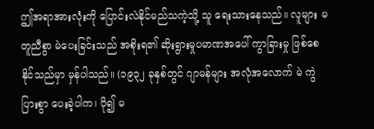ဤအရာအားလုံးကို ပြောင်းလဲနိုင်မည်သကဲ့သို့ သူ ရေးသားနေသည်။ လူများ မတူညီစွာ မဲပေးခြင်းသည် အစိုးရ၏ ဆိုးရွားမှုပမာဏအပေါ် ကွာခြားမှု ဖြစ်စေနိုင်သည်မှာ မှန်ပါသည်။ (၁၉၃၂ ခုနှစ်တွင် ဂျာမန်များ အလုံအလောက် မဲ ကွဲပြားစွာ ပေးခဲ့ပါက၊ ပို၍ မ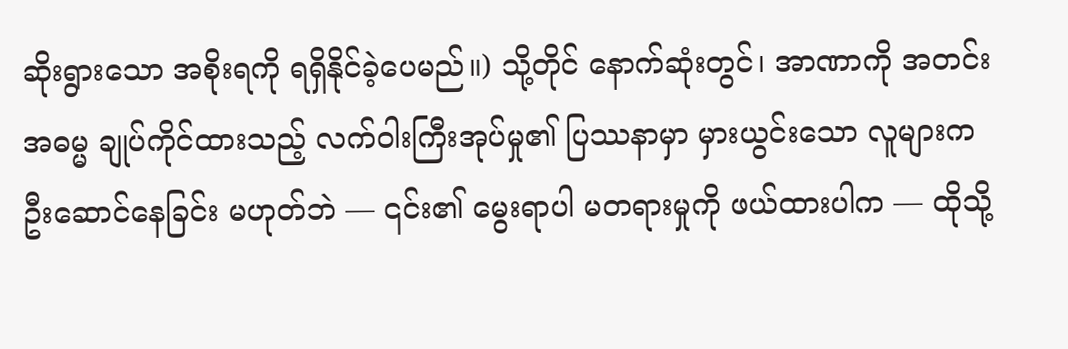ဆိုးရွားသော အစိုးရကို ရရှိနိုင်ခဲ့ပေမည်။) သို့တိုင် နောက်ဆုံးတွင်၊ အာဏာကို အတင်းအဓမ္မ ချုပ်ကိုင်ထားသည့် လက်ဝါးကြီးအုပ်မှု၏ ပြဿနာမှာ မှားယွင်းသော လူများက ဦးဆောင်နေခြင်း မဟုတ်ဘဲ — ၎င်း၏ မွေးရာပါ မတရားမှုကို ဖယ်ထားပါက — ထိုသို့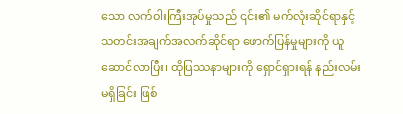သော လက်ဝါးကြီးအုပ်မှုသည် ၎င်း၏ မက်လုံးဆိုင်ရာနှင့် သတင်းအချက်အလက်ဆိုင်ရာ ဖောက်ပြန်မှုများကို ယူဆောင်လာပြီး၊ ထိုပြဿနာများကို ရှောင်ရှားရန် နည်းလမ်းမရှိခြင်း ဖြစ်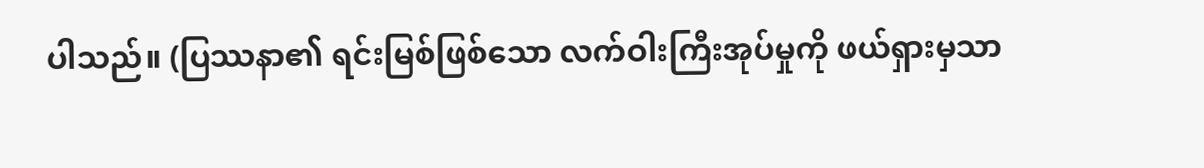ပါသည်။ (ပြဿနာ၏ ရင်းမြစ်ဖြစ်သော လက်ဝါးကြီးအုပ်မှုကို ဖယ်ရှားမှသာ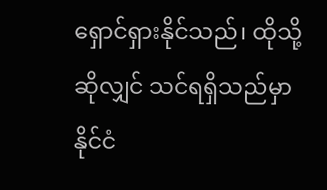ရှောင်ရှားနိုင်သည်၊ ထိုသို့ဆိုလျှင် သင်ရရှိသည်မှာ နိုင်ငံ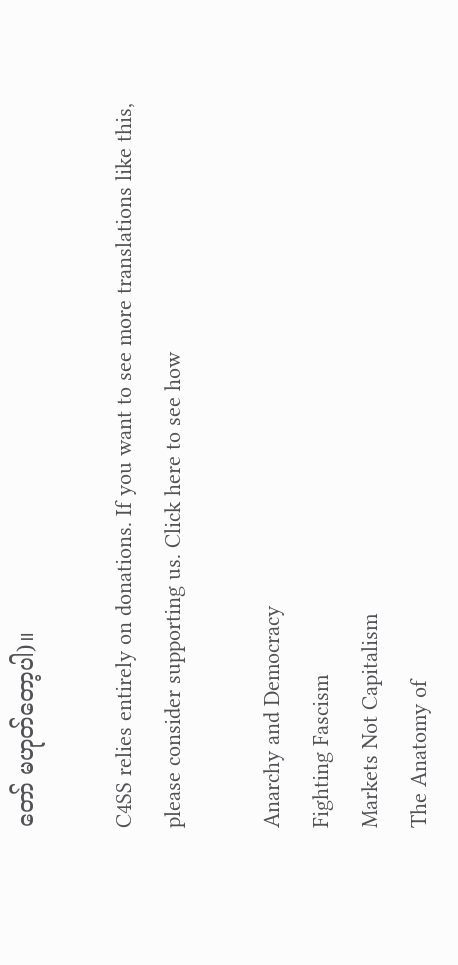တော် မဟုတ်တော့ပါ)။

C4SS relies entirely on donations. If you want to see more translations like this, please consider supporting us. Click here to see how

Anarchy and Democracy
Fighting Fascism
Markets Not Capitalism
The Anatomy of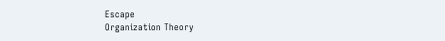Escape
Organization Theory